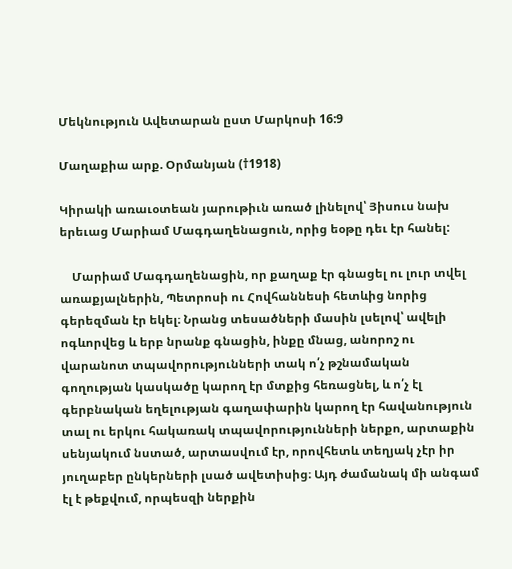Մեկնություն Ավետարան ըստ Մարկոսի 16:9

Մաղաքիա արք. Օրմանյան (†1918)

Կիրակի առաւօտեան յարութիւն առած լինելով՝ Յիսուս նախ երեւաց Մարիամ Մագդաղենացուն, որից եօթը դեւ էր հանել:

    Մարիամ Մագդաղենացին, որ քաղաք էր գնացել ու լուր տվել առաքյալներին, Պետրոսի ու Հովհաննեսի հետևից նորից գերեզման էր եկել։ Նրանց տեսածների մասին լսելով՝ ավելի ոգևորվեց և երբ նրանք գնացին, ինքը մնաց, անորոշ ու վարանոտ տպավորությունների տակ ո՛չ թշնամական գողության կասկածը կարող էր մտքից հեռացնել, և ո՛չ էլ գերբնական եղելության գաղափարին կարող էր հավանություն տալ ու երկու հակառակ տպավորությունների ներքո, արտաքին սենյակում նստած, արտասվում էր, որովհետև տեղյակ չէր իր յուղաբեր ընկերների լսած ավետիսից։ Այդ ժամանակ մի անգամ էլ է թեքվում, որպեսզի ներքին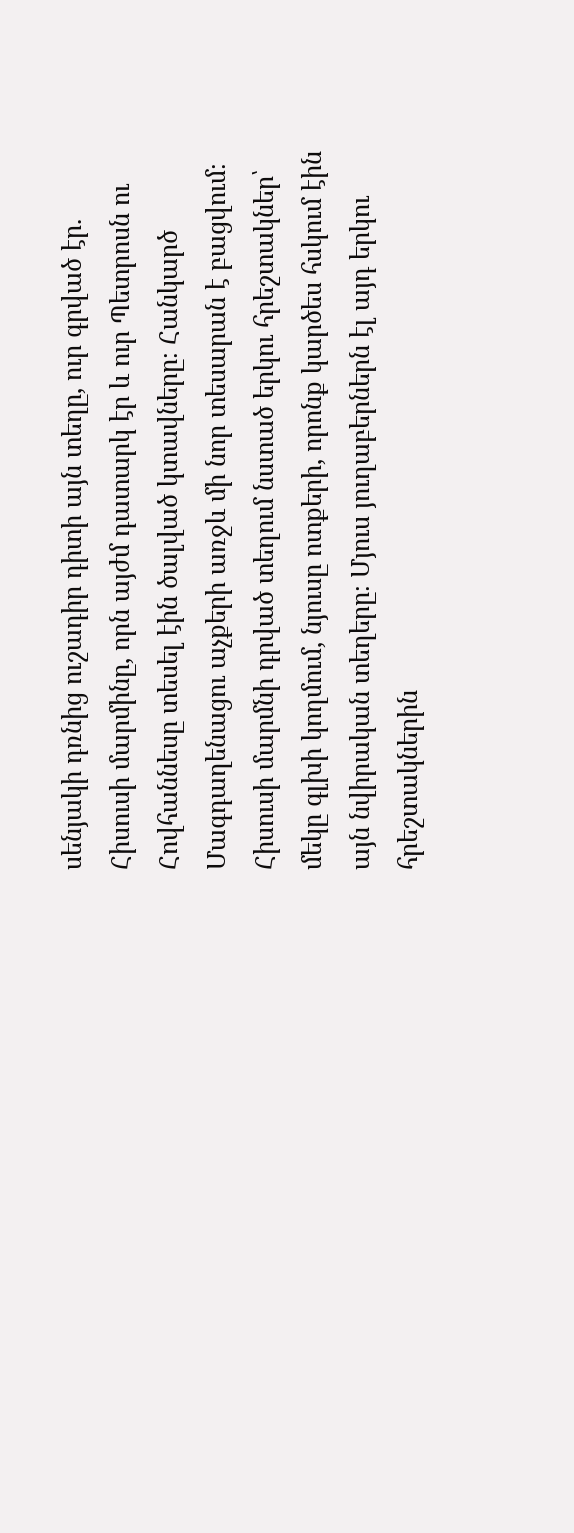սենյակի դռնից ուշադիր դիտի այն տեղը, ուր գրված էր. Հիսուսի մարմինը, որն այժմ դատարկ էր և ուր Պետրոսն ու Հովհաննեսը տեսել էին ծալված կտավները։ Հանկարծ Մագդաղենացու աչքերի առջև մի նոր տեսարան է բացվում։ Հիսուսի մարմնի դրված տեղում նստած երկու հրեշտակներ՝ մեկը գլխի կողմում, նյուսը ոտքերի, որոնք կարծես հսկում էին այն նվիրական տեղերը։ Մյուս յուղաբերներն էլ այդ երկու հրեշտակներին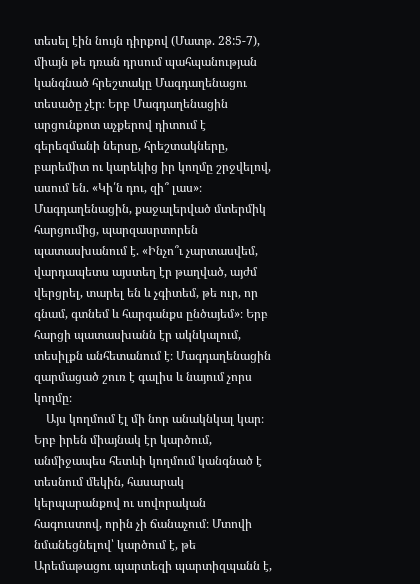տեսել էին նույն դիրքով (Մատթ. 28:5-7), միայն թե դռան դրսում պահպանության կանգնած հրեշտակը Մագդաղենացու տեսածը չէր։ Երբ Մագդաղենացին արցունքոտ աչքերով դիտում է գերեզմանի ներսը, հրեշտակները, բարեմիտ ու կարեկից իր կողմը շրջվելով, ասում են. «Կի՛ն դու, զի՞ լաս»։ Մագդաղենացին, քաջալերված մտերմիկ հարցումից, պարզասրտորեն պատասխանում է. «Ինչո՞ւ չարտասվեմ, վարդապետս այստեղ էր թաղված, այժմ վերցրել, տարել են և չգիտեմ, թե ուր, որ գնամ, գտնեմ և հարգանքս ընծայեմ»։ Երբ հարցի պատասխանն էր ակնկալում, տեսիլքն անհետանում է։ Մագդաղենացին զարմացած շուռ է գալիս և նայում չորս կողմը։
    Այս կողմում էլ մի նոր անակնկալ կար։ Երբ իրեն միայնակ էր կարծում, անմիջապես հետևի կողմում կանգնած է տեսնում մեկին, հասարակ կերպարանքով ու սովորական հագուստով, որին չի ճանաչում։ Մտովի նմանեցնելով՝ կարծում է, թե Արեմաթացու պարտեզի պարտիզպանն է,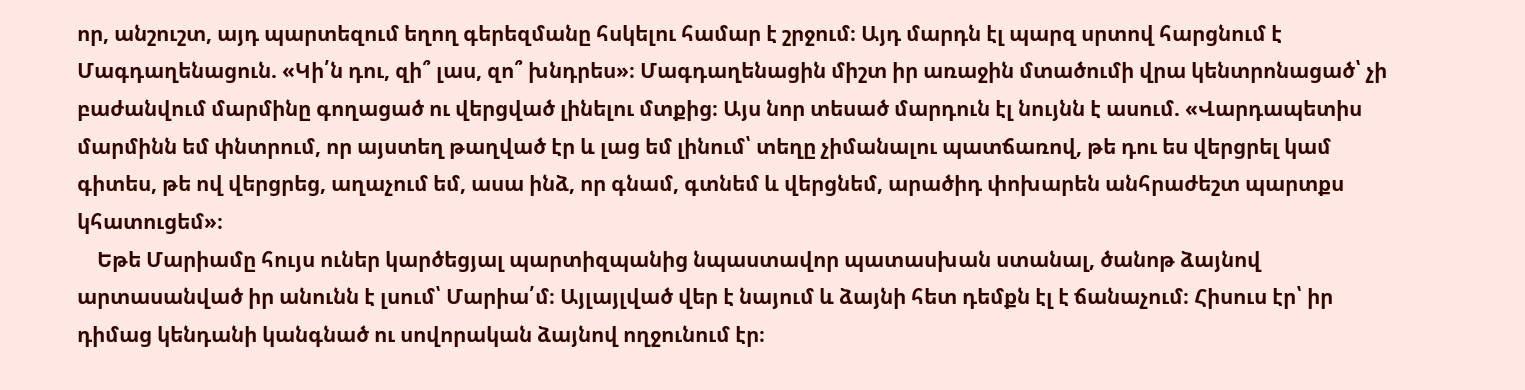որ, անշուշտ, այդ պարտեզում եղող գերեզմանը հսկելու համար է շրջում։ Այդ մարդն էլ պարզ սրտով հարցնում է Մագդաղենացուն. «Կի՛ն դու, զի՞ լաս, զո՞ խնդրես»։ Մագդաղենացին միշտ իր առաջին մտածումի վրա կենտրոնացած՝ չի բաժանվում մարմինը գողացած ու վերցված լինելու մտքից։ Այս նոր տեսած մարդուն էլ նույնն է ասում. «Վարդապետիս մարմինն եմ փնտրում, որ այստեղ թաղված էր և լաց եմ լինում՝ տեղը չիմանալու պատճառով, թե դու ես վերցրել կամ գիտես, թե ով վերցրեց, աղաչում եմ, ասա ինձ, որ գնամ, գտնեմ և վերցնեմ, արածիդ փոխարեն անհրաժեշտ պարտքս կհատուցեմ»։
    Եթե Մարիամը հույս ուներ կարծեցյալ պարտիզպանից նպաստավոր պատասխան ստանալ, ծանոթ ձայնով արտասանված իր անունն է լսում՝ Մարիա՛մ։ Այլայլված վեր է նայում և ձայնի հետ դեմքն էլ է ճանաչում։ Հիսուս էր՝ իր դիմաց կենդանի կանգնած ու սովորական ձայնով ողջունում էր։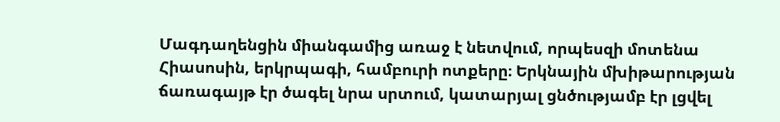Մագդաղենցին միանգամից առաջ է նետվում, որպեսզի մոտենա Հիասոսին, երկրպագի, համբուրի ոտքերը։ Երկնային մխիթարության ճառագայթ էր ծագել նրա սրտում, կատարյալ ցնծությամբ էր լցվել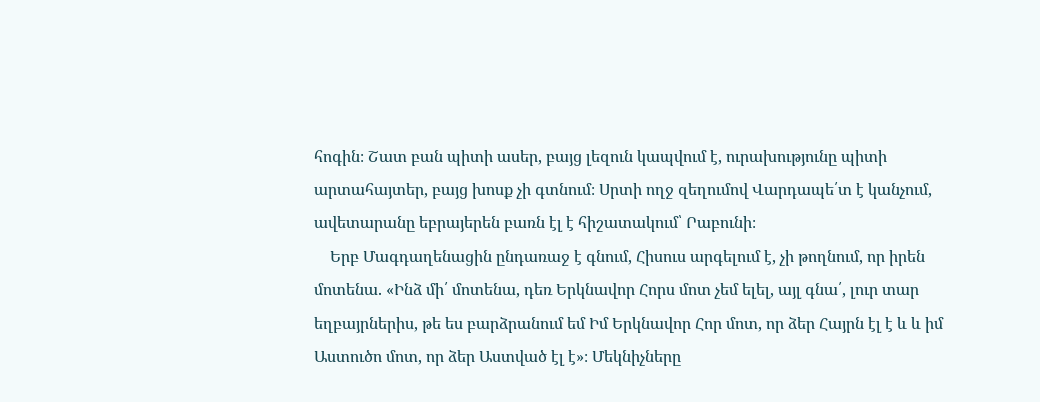հոգին։ Շատ բան պիտի ասեր, բայց լեզուն կապվում է, ուրախությունը պիտի արտահայտեր, բայց խոսք չի գտնում։ Սրտի ողջ զեղումով Վարդապե՛տ է կանչում, ավետարանը եբրայերեն բառն էլ է հիշատակում՝ Րաբունի։
    Երբ Մագդաղենացին ընդառաջ է գնում, Հիսուս արգելում է, չի թողնում, որ իրեն մոտենա. «Ինձ մի՛ մոտենա, դեռ Երկնավոր Հորս մոտ չեմ ելել, այլ գնա՛, լուր տար եղբայրներիս, թե ես բարձրանում եմ Իմ Երկնավոր Հոր մոտ, որ ձեր Հայրն էլ է և և իմ Աստուծո մոտ, որ ձեր Աստված էլ է»։ Մեկնիչները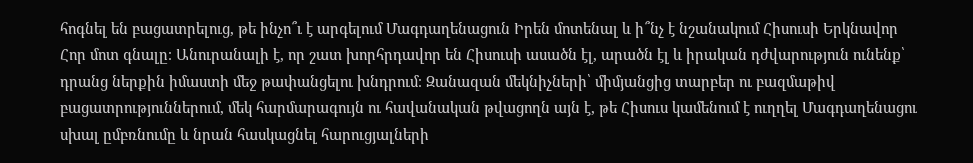հոգնել են բացատրելուց, թե ինչո՞ւ է արգելում Մագդաղենացուն Իրեն մոտենալ և ի՞նչ է նշանակում Հիսուսի Երկնավոր Հոր մոտ գնալը։ Անուրանալի է, որ շատ խորհրդավոր են Հիսուսի ասածն էլ, արածն էլ և իրական դժվարություն ունենք՝ դրանց ներքին իմաստի մեջ թափանցելու խնդրում։ Զանազան մեկնիչների՝ միմյանցից տարբեր ու բազմաթիվ բացատրություններում, մեկ հարմարագույն ու հավանական թվացողն այն է, թե Հիսուս կամենում է ուղղել Մագդաղենացու սխալ ըմբռնումը և նրան հասկացնել հարուցյալների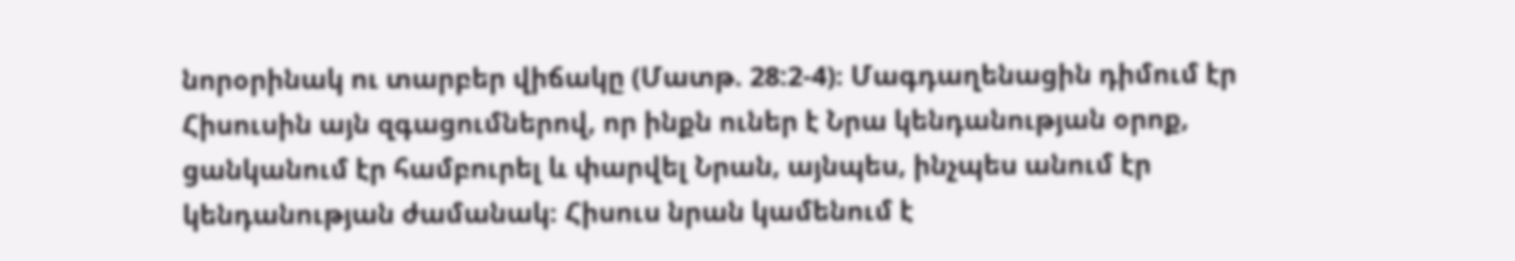նորօրինակ ու տարբեր վիճակը (Մատթ. 28:2-4)։ Մագդաղենացին դիմում էր Հիսուսին այն զգացումներով, որ ինքն ուներ է Նրա կենդանության օրոք, ցանկանում էր համբուրել և փարվել Նրան, այնպես, ինչպես անում էր կենդանության ժամանակ։ Հիսուս նրան կամենում է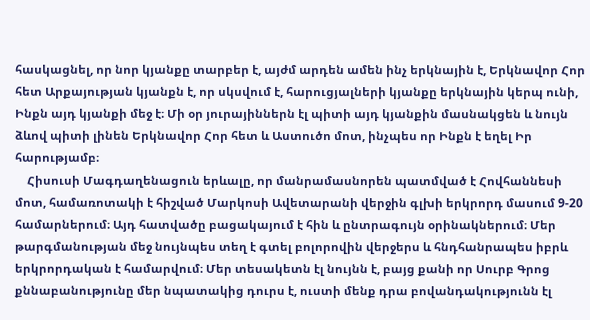հասկացնել, որ նոր կյանքը տարբեր է, այժմ արդեն ամեն ինչ երկնային է, Երկնավոր Հոր հետ Արքայության կյանքն է, որ սկսվում է, հարուցյալների կյանքը երկնային կերպ ունի, Ինքն այդ կյանքի մեջ է։ Մի օր յուրայիններն էլ պիտի այդ կյանքին մասնակցեն և նույն ձևով պիտի լինեն Երկնավոր Հոր հետ և Աստուծո մոտ, ինչպես որ Ինքն է եղել Իր հարությամբ։
    Հիսուսի Մագդաղենացուն երևալը, որ մանրամասնորեն պատմված է Հովհաննեսի մոտ, համառոտակի է հիշված Մարկոսի Ավետարանի վերջին գլխի երկրորդ մասում 9-20 համարներում։ Այդ հատվածը բացակայում է հին և ընտրագույն օրինակներում։ Մեր թարգմանության մեջ նույնպես տեղ է գտել բոլորովին վերջերս և հնդհանրապես իբրև երկրորդական է համարվում։ Մեր տեսակետն էլ նույնն է, բայց քանի որ Սուրբ Գրոց քննաբանությունը մեր նպատակից դուրս է, ուստի մենք դրա բովանդակությունն էլ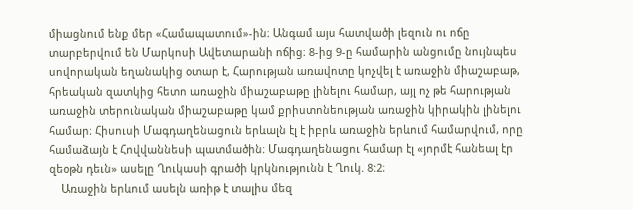միացնում ենք մեր «Համապատում»-ին։ Անգամ այս հատվածի լեզուն ու ոճը տարբերվում են Մարկոսի Ավետարանի ոճից։ 8-ից 9-ը համարին անցումը նույնպես սովորական եղանակից օտար է, Հարության առավոտը կոչվել է առաջին միաշաբաթ, հրեական զատկից հետո առաջին միաշաբաթը լինելու համար, այլ ոչ թե հարության առաջին տերունական միաշաբաթը կամ քրիստոնեության առաջին կիրակին լինելու համար։ Հիսուսի Մագդաղենացուն երևալն էլ է իբրև առաջին երևում համարվում, որը համաձայն է Հովվաննեսի պատմածին։ Մագդաղենացու համար էլ «յորմէ հանեալ էր զեօթն դեւն» ասելը Ղուկասի գրածի կրկնությունն է Ղուկ. 8:2։
    Առաջին երևում ասելն առիթ է տալիս մեզ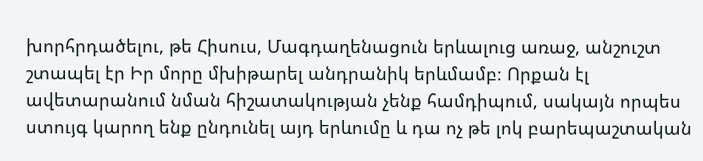խորհրդածելու, թե Հիսուս, Մագդաղենացուն երևալուց առաջ, անշուշտ շտապել էր Իր մորը մխիթարել անդրանիկ երևմամբ։ Որքան էլ ավետարանում նման հիշատակության չենք համդիպում, սակայն որպես ստույգ կարող ենք ընդունել այդ երևումը և դա ոչ թե լոկ բարեպաշտական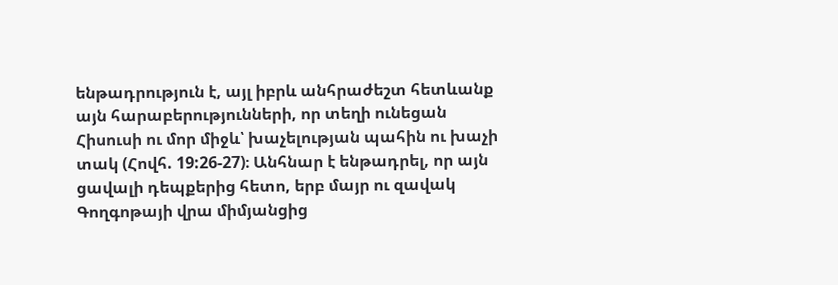ենթադրություն է, այլ իբրև անհրաժեշտ հետևանք այն հարաբերությունների, որ տեղի ունեցան Հիսուսի ու մոր միջև՝ խաչելության պահին ու խաչի տակ (Հովհ. 19:26-27)։ Անհնար է ենթադրել, որ այն ցավալի դեպքերից հետո, երբ մայր ու զավակ Գողգոթայի վրա միմյանցից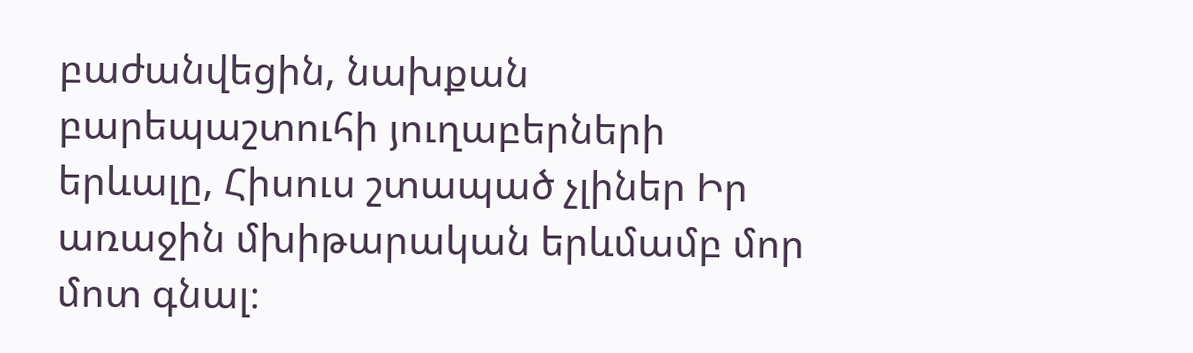բաժանվեցին, նախքան բարեպաշտուհի յուղաբերների երևալը, Հիսուս շտապած չլիներ Իր առաջին մխիթարական երևմամբ մոր մոտ գնալ։